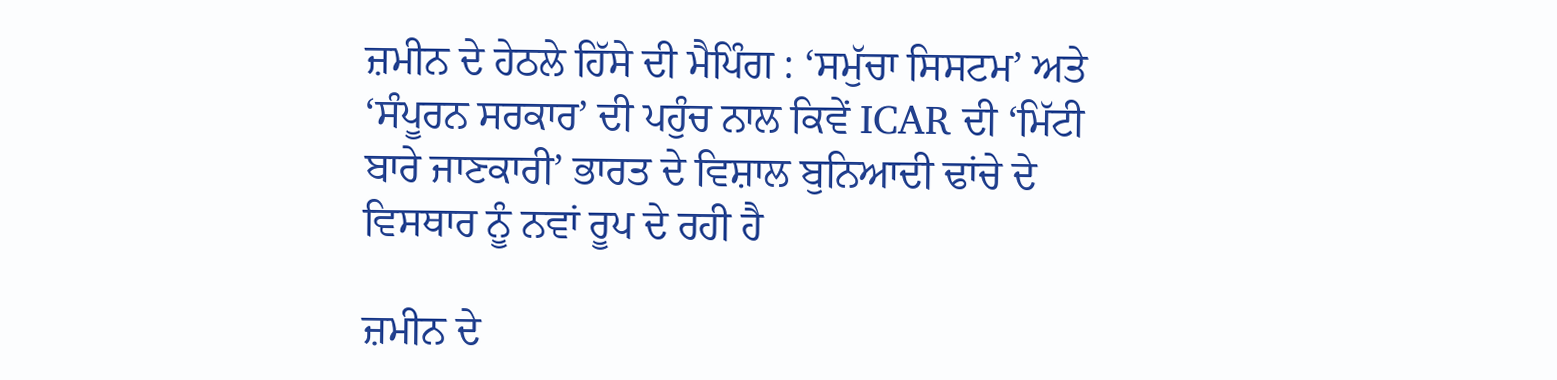ਜ਼ਮੀਨ ਦੇ ਹੇਠਲੇ ਹਿੱਸੇ ਦੀ ਮੈਪਿੰਗ : ‘ਸਮੁੱਚਾ ਸਿਸਟਮ’ ਅਤੇ ‘ਸੰਪੂਰਨ ਸਰਕਾਰ’ ਦੀ ਪਹੁੰਚ ਨਾਲ ਕਿਵੇਂ ICAR ਦੀ ‘ਮਿੱਟੀ ਬਾਰੇ ਜਾਣਕਾਰੀ’ ਭਾਰਤ ਦੇ ਵਿਸ਼ਾਲ ਬੁਨਿਆਦੀ ਢਾਂਚੇ ਦੇ ਵਿਸਥਾਰ ਨੂੰ ਨਵਾਂ ਰੂਪ ਦੇ ਰਹੀ ਹੈ

ਜ਼ਮੀਨ ਦੇ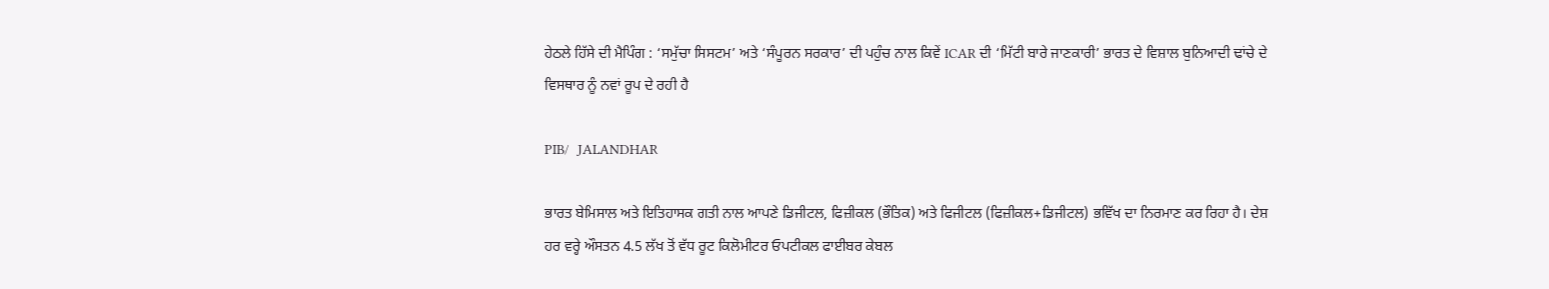ਹੇਠਲੇ ਹਿੱਸੇ ਦੀ ਮੈਪਿੰਗ : ‘ਸਮੁੱਚਾ ਸਿਸਟਮ’ ਅਤੇ ‘ਸੰਪੂਰਨ ਸਰਕਾਰ’ ਦੀ ਪਹੁੰਚ ਨਾਲ ਕਿਵੇਂ ICAR ਦੀ ‘ਮਿੱਟੀ ਬਾਰੇ ਜਾਣਕਾਰੀ’ ਭਾਰਤ ਦੇ ਵਿਸ਼ਾਲ ਬੁਨਿਆਦੀ ਢਾਂਚੇ ਦੇ ਵਿਸਥਾਰ ਨੂੰ ਨਵਾਂ ਰੂਪ ਦੇ ਰਹੀ ਹੈ

PIB/  JALANDHAR

ਭਾਰਤ ਬੇਮਿਸਾਲ ਅਤੇ ਇਤਿਹਾਸਕ ਗਤੀ ਨਾਲ ਆਪਣੇ ਡਿਜੀਟਲ, ਫਿਜ਼ੀਕਲ (ਭੌਤਿਕ) ਅਤੇ ਫਿਜੀਟਲ (ਫਿਜ਼ੀਕਲ+ਡਿਜੀਟਲ) ਭਵਿੱਖ ਦਾ ਨਿਰਮਾਣ ਕਰ ਰਿਹਾ ਹੈ। ਦੇਸ਼ ਹਰ ਵਰ੍ਹੇ ਔਸਤਨ 4.5 ਲੱਖ ਤੋਂ ਵੱਧ ਰੂਟ ਕਿਲੋਮੀਟਰ ਓਪਟੀਕਲ ਫਾਈਬਰ ਕੇਬਲ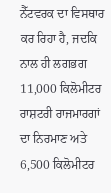ਨੈੱਟਵਰਕ ਦਾ ਵਿਸਥਾਰ ਕਰ ਰਿਹਾ ਹੈ, ਜਦਕਿ ਨਾਲ ਹੀ ਲਗਭਗ 11,000 ਕਿਲੋਮੀਟਰ ਰਾਸ਼ਟਰੀ ਰਾਜਮਾਰਗਾਂ ਦਾ ਨਿਰਮਾਣ ਅਤੇ 6,500 ਕਿਲੋਮੀਟਰ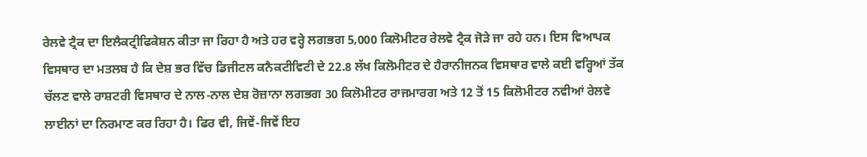ਰੇਲਵੇ ਟ੍ਰੈਕ ਦਾ ਇਲੈਕਟ੍ਰੀਫਿਕੇਸ਼ਨ ਕੀਤਾ ਜਾ ਰਿਹਾ ਹੈ ਅਤੇ ਹਰ ਵਰ੍ਹੇ ਲਗਭਗ 5,000 ਕਿਲੋਮੀਟਰ ਰੇਲਵੇ ਟ੍ਰੈਕ ਜੋੜੇ ਜਾ ਰਹੇ ਹਨ। ਇਸ ਵਿਆਪਕ ਵਿਸਥਾਰ ਦਾ ਮਤਲਬ ਹੈ ਕਿ ਦੇਸ਼ ਭਰ ਵਿੱਚ ਡਿਜੀਟਲ ਕਨੈਕਟੀਵਿਟੀ ਦੇ 22.8 ਲੱਖ ਕਿਲੋਮੀਟਰ ਦੇ ਹੈਰਾਨੀਜਨਕ ਵਿਸਥਾਰ ਵਾਲੇ ਕਈ ਵਰ੍ਹਿਆਂ ਤੱਕ ਚੱਲਣ ਵਾਲੇ ਰਾਸ਼ਟਰੀ ਵਿਸਥਾਰ ਦੇ ਨਾਲ-ਨਾਲ ਦੇਸ਼ ਰੋਜ਼ਾਨਾ ਲਗਭਗ 30 ਕਿਲੋਮੀਟਰ ਰਾਜਮਾਰਗ ਅਤੇ 12 ਤੋਂ 15 ਕਿਲੋਮੀਟਰ ਨਵੀਆਂ ਰੇਲਵੇ ਲਾਈਨਾਂ ਦਾ ਨਿਰਮਾਣ ਕਰ ਰਿਹਾ ਹੈ। ਫਿਰ ਵੀ, ਜਿਵੇਂ-ਜਿਵੇਂ ਇਹ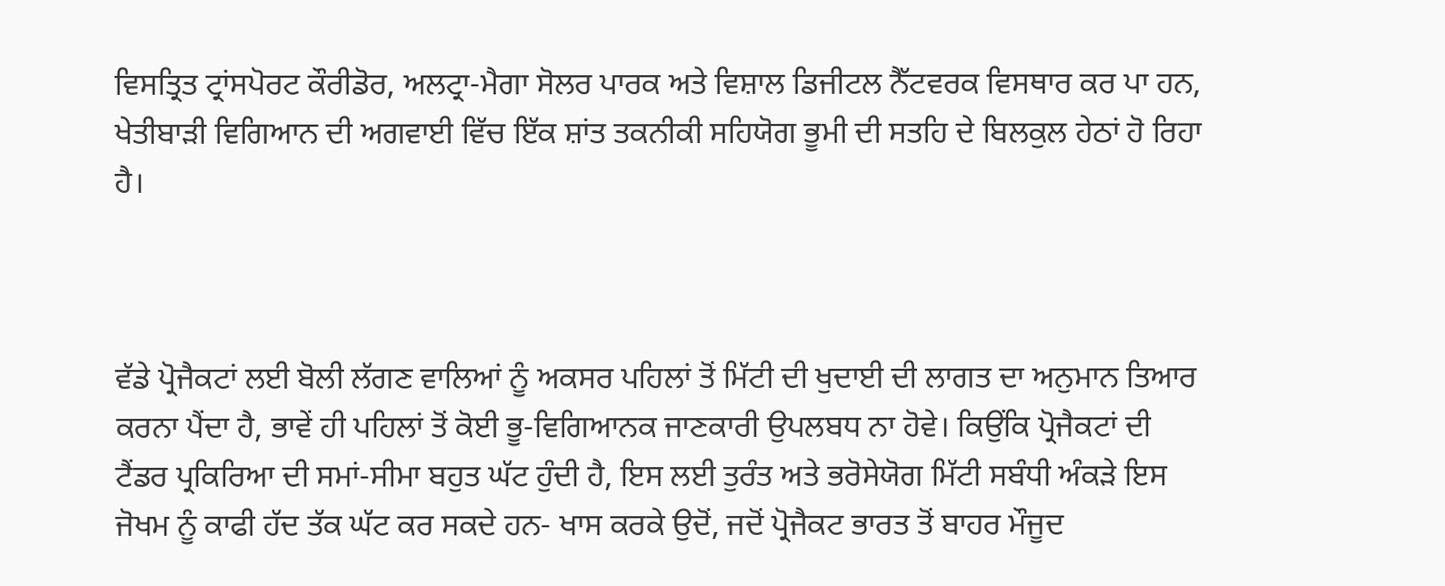ਵਿਸਤ੍ਰਿਤ ਟ੍ਰਾਂਸਪੋਰਟ ਕੌਰੀਡੋਰ, ਅਲਟ੍ਰਾ-ਮੈਗਾ ਸੋਲਰ ਪਾਰਕ ਅਤੇ ਵਿਸ਼ਾਲ ਡਿਜੀਟਲ ਨੈੱਟਵਰਕ ਵਿਸਥਾਰ ਕਰ ਪਾ ਹਨ, ਖੇਤੀਬਾੜੀ ਵਿਗਿਆਨ ਦੀ ਅਗਵਾਈ ਵਿੱਚ ਇੱਕ ਸ਼ਾਂਤ ਤਕਨੀਕੀ ਸਹਿਯੋਗ ਭੂਮੀ ਦੀ ਸਤਹਿ ਦੇ ਬਿਲਕੁਲ ਹੇਠਾਂ ਹੋ ਰਿਹਾ ਹੈ।



ਵੱਡੇ ਪ੍ਰੋਜੈਕਟਾਂ ਲਈ ਬੋਲੀ ਲੱਗਣ ਵਾਲਿਆਂ ਨੂੰ ਅਕਸਰ ਪਹਿਲਾਂ ਤੋਂ ਮਿੱਟੀ ਦੀ ਖੁਦਾਈ ਦੀ ਲਾਗਤ ਦਾ ਅਨੁਮਾਨ ਤਿਆਰ ਕਰਨਾ ਪੈਂਦਾ ਹੈ, ਭਾਵੇਂ ਹੀ ਪਹਿਲਾਂ ਤੋਂ ਕੋਈ ਭੂ-ਵਿਗਿਆਨਕ ਜਾਣਕਾਰੀ ਉਪਲਬਧ ਨਾ ਹੋਵੇ। ਕਿਉਂਕਿ ਪ੍ਰੋਜੈਕਟਾਂ ਦੀ ਟੈਂਡਰ ਪ੍ਰਕਿਰਿਆ ਦੀ ਸਮਾਂ-ਸੀਮਾ ਬਹੁਤ ਘੱਟ ਹੁੰਦੀ ਹੈ, ਇਸ ਲਈ ਤੁਰੰਤ ਅਤੇ ਭਰੋਸੇਯੋਗ ਮਿੱਟੀ ਸਬੰਧੀ ਅੰਕੜੇ ਇਸ ਜੋਖਮ ਨੂੰ ਕਾਫੀ ਹੱਦ ਤੱਕ ਘੱਟ ਕਰ ਸਕਦੇ ਹਨ- ਖਾਸ ਕਰਕੇ ਉਦੋਂ, ਜਦੋਂ ਪ੍ਰੋਜੈਕਟ ਭਾਰਤ ਤੋਂ ਬਾਹਰ ਮੌਜੂਦ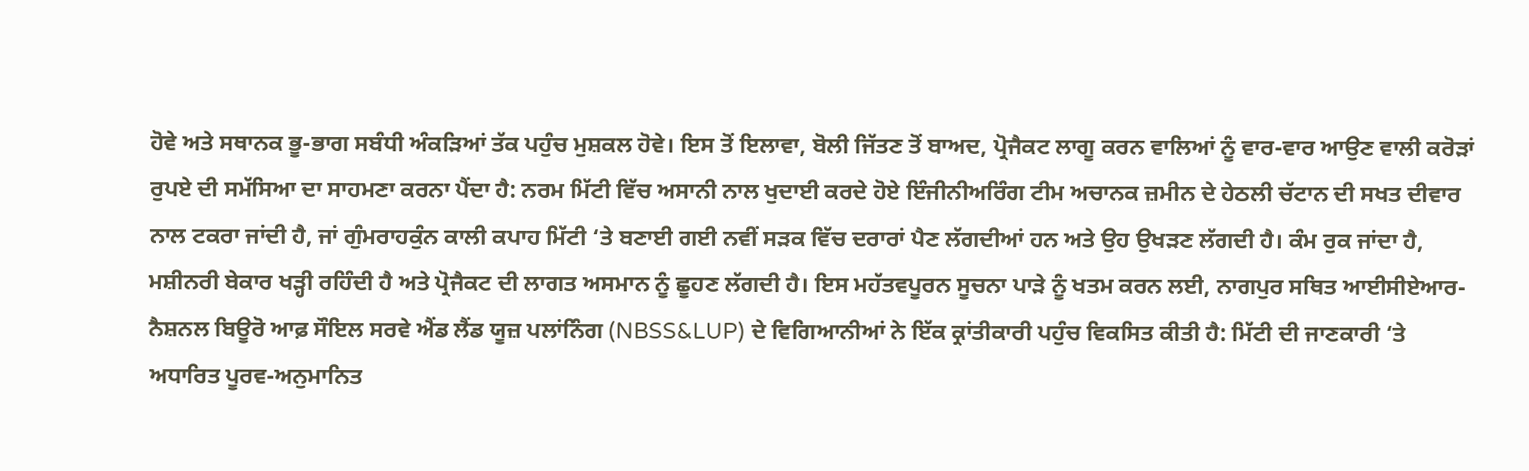ਹੋਵੇ ਅਤੇ ਸਥਾਨਕ ਭੂ-ਭਾਗ ਸਬੰਧੀ ਅੰਕੜਿਆਂ ਤੱਕ ਪਹੁੰਚ ਮੁਸ਼ਕਲ ਹੋਵੇ। ਇਸ ਤੋਂ ਇਲਾਵਾ, ਬੋਲੀ ਜਿੱਤਣ ਤੋਂ ਬਾਅਦ, ਪ੍ਰੋਜੈਕਟ ਲਾਗੂ ਕਰਨ ਵਾਲਿਆਂ ਨੂੰ ਵਾਰ-ਵਾਰ ਆਉਣ ਵਾਲੀ ਕਰੋੜਾਂ ਰੁਪਏ ਦੀ ਸਮੱਸਿਆ ਦਾ ਸਾਹਮਣਾ ਕਰਨਾ ਪੈਂਦਾ ਹੈ: ਨਰਮ ਮਿੱਟੀ ਵਿੱਚ ਅਸਾਨੀ ਨਾਲ ਖੁਦਾਈ ਕਰਦੇ ਹੋਏ ਇੰਜੀਨੀਅਰਿੰਗ ਟੀਮ ਅਚਾਨਕ ਜ਼ਮੀਨ ਦੇ ਹੇਠਲੀ ਚੱਟਾਨ ਦੀ ਸਖਤ ਦੀਵਾਰ ਨਾਲ ਟਕਰਾ ਜਾਂਦੀ ਹੈ, ਜਾਂ ਗੁੰਮਰਾਹਕੁੰਨ ਕਾਲੀ ਕਪਾਹ ਮਿੱਟੀ ‘ਤੇ ਬਣਾਈ ਗਈ ਨਵੀਂ ਸੜਕ ਵਿੱਚ ਦਰਾਰਾਂ ਪੈਣ ਲੱਗਦੀਆਂ ਹਨ ਅਤੇ ਉਹ ਉਖੜਣ ਲੱਗਦੀ ਹੈ। ਕੰਮ ਰੁਕ ਜਾਂਦਾ ਹੈ, ਮਸ਼ੀਨਰੀ ਬੇਕਾਰ ਖੜ੍ਹੀ ਰਹਿੰਦੀ ਹੈ ਅਤੇ ਪ੍ਰੋਜੈਕਟ ਦੀ ਲਾਗਤ ਅਸਮਾਨ ਨੂੰ ਛੂਹਣ ਲੱਗਦੀ ਹੈ। ਇਸ ਮਹੱਤਵਪੂਰਨ ਸੂਚਨਾ ਪਾੜੇ ਨੂੰ ਖਤਮ ਕਰਨ ਲਈ, ਨਾਗਪੁਰ ਸਥਿਤ ਆਈਸੀਏਆਰ- ਨੈਸ਼ਨਲ ਬਿਊਰੋ ਆਫ਼ ਸੌਇਲ ਸਰਵੇ ਐਂਡ ਲੈਂਡ ਯੂਜ਼ ਪਲਾਂਨਿੰਗ (NBSS&LUP) ਦੇ ਵਿਗਿਆਨੀਆਂ ਨੇ ਇੱਕ ਕ੍ਰਾਂਤੀਕਾਰੀ ਪਹੁੰਚ ਵਿਕਸਿਤ ਕੀਤੀ ਹੈ: ਮਿੱਟੀ ਦੀ ਜਾਣਕਾਰੀ ‘ਤੇ ਅਧਾਰਿਤ ਪੂਰਵ-ਅਨੁਮਾਨਿਤ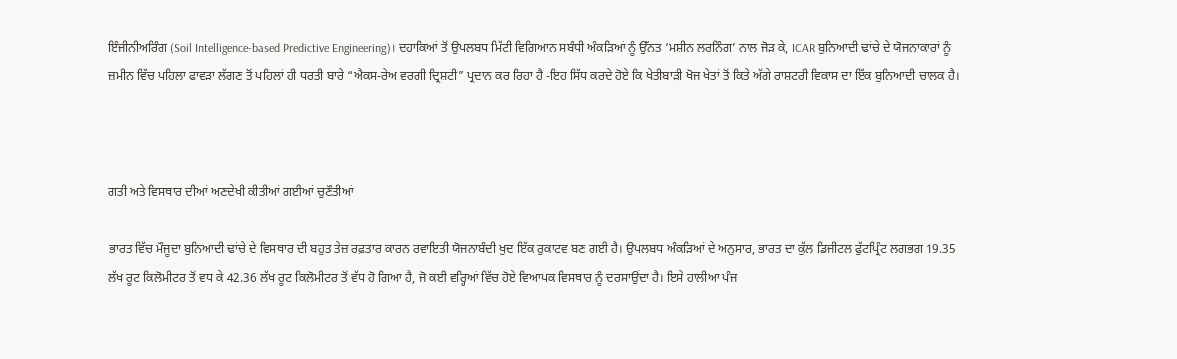ਇੰਜੀਨੀਅਰਿੰਗ (Soil Intelligence-based Predictive Engineering)। ਦਹਾਕਿਆਂ ਤੋਂ ਉਪਲਬਧ ਮਿੱਟੀ ਵਿਗਿਆਨ ਸਬੰਧੀ ਅੰਕੜਿਆਂ ਨੂੰ ਉੱਨਤ ‘ਮਸ਼ੀਨ ਲਰਨਿੰਗ’ ਨਾਲ ਜੋੜ ਕੇ, ICAR ਬੁਨਿਆਦੀ ਢਾਂਚੇ ਦੇ ਯੋਜਨਾਕਾਰਾਂ ਨੂੰ ਜ਼ਮੀਨ ਵਿੱਚ ਪਹਿਲਾ ਫਾਵੜਾ ਲੱਗਣ ਤੋਂ ਪਹਿਲਾਂ ਹੀ ਧਰਤੀ ਬਾਰੇ “ਐਕਸ-ਰੇਅ ਵਰਗੀ ਦ੍ਰਿਸ਼ਟੀ” ਪ੍ਰਦਾਨ ਕਰ ਰਿਹਾ ਹੈ -ਇਹ ਸਿੱਧ ਕਰਦੇ ਹੋਏ ਕਿ ਖੇਤੀਬਾੜੀ ਖੋਜ ਖੇਤਾਂ ਤੋਂ ਕਿਤੇ ਅੱਗੇ ਰਾਸ਼ਟਰੀ ਵਿਕਾਸ ਦਾ ਇੱਕ ਬੁਨਿਆਦੀ ਚਾਲਕ ਹੈ।



ਗਤੀ ਅਤੇ ਵਿਸਥਾਰ ਦੀਆਂ ਅਣਦੇਖੀ ਕੀਤੀਆਂ ਗਈਆਂ ਚੁਣੌਤੀਆਂ

ਭਾਰਤ ਵਿੱਚ ਮੌਜੂਦਾ ਬੁਨਿਆਦੀ ਢਾਂਚੇ ਦੇ ਵਿਸਥਾਰ ਦੀ ਬਹੁਤ ਤੇਜ਼ ਰਫ਼ਤਾਰ ਕਾਰਨ ਰਵਾਇਤੀ ਯੋਜਨਾਬੰਦੀ ਖੁਦ ਇੱਕ ਰੁਕਾਟਵ ਬਣ ਗਈ ਹੈ। ਉਪਲਬਧ ਅੰਕੜਿਆਂ ਦੇ ਅਨੁਸਾਰ, ਭਾਰਤ ਦਾ ਕੁੱਲ ਡਿਜੀਟਲ ਫੁੱਟਪ੍ਰਿੰਟ ਲਗਭਗ 19.35 ਲੱਖ ਰੂਟ ਕਿਲੋਮੀਟਰ ਤੋਂ ਵਧ ਕੇ 42.36 ਲੱਖ ਰੂਟ ਕਿਲੋਮੀਟਰ ਤੋਂ ਵੱਧ ਹੋ ਗਿਆ ਹੈ, ਜੋ ਕਈ ਵਰ੍ਹਿਆਂ ਵਿੱਚ ਹੋਏ ਵਿਆਪਕ ਵਿਸਥਾਰ ਨੂੰ ਦਰਸਾਉਂਦਾ ਹੈ। ਇਸੇ ਹਾਲੀਆ ਪੰਜ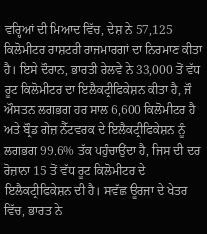ਵਰ੍ਹਿਆਂ ਦੀ ਮਿਆਦ ਵਿੱਚ, ਦੇਸ਼ ਨੇ 57,125 ਕਿਲੋਮੀਟਰ ਰਾਸ਼ਟਰੀ ਰਾਜਮਾਰਗਾਂ ਦਾ ਨਿਰਮਾਣ ਕੀਤਾ ਹੈ। ਇਸੇ ਦੌਰਾਨ, ਭਾਰਤੀ ਰੇਲਵੇ ਨੇ 33,000 ਤੋਂ ਵੱਧ ਰੂਟ ਕਿਲੋਮੀਟਰ ਦਾ ਇਲੈਕਟ੍ਰੀਫਿਕੇਸ਼ਨ ਕੀਤਾ ਹੈ, ਜੌ ਔਸਤਨ ਲਗਭਗ ਹਰ ਸਾਲ 6,600 ਕਿਲੋਮੀਟਰ ਹੈ ਅਤੇ ਬ੍ਰੌਡ ਗੇਜ਼ ਨੈੱਟਵਰਕ ਦੇ ਇਲੈਕਟ੍ਰੀਫਿਕੇਸ਼ਨ ਨੂੰ ਲਗਭਗ 99.6% ਤੱਕ ਪਹੁੰਚਾਉਂਦਾ ਹੈ, ਜਿਸ ਦੀ ਦਰ ਰੋਜ਼ਾਨਾ 15 ਤੋਂ ਵੱਧ ਰੂਟ ਕਿਲੋਮੀਟਰ ਦੇ ਇਲੈਕਟ੍ਰੀਫਿਕੇਸ਼ਨ ਦੀ ਹੈ। ਸਵੱਛ ਊਰਜਾ ਦੇ ਖੇਤਰ ਵਿੱਚ, ਭਾਰਤ ਨੇ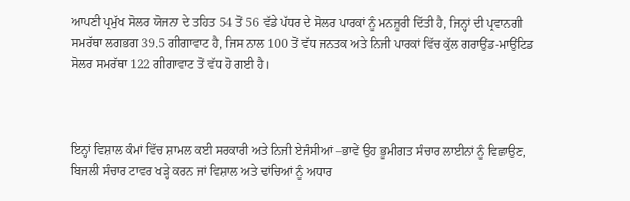ਆਪਣੀ ਪ੍ਰਮੁੱਖ ਸੋਲਰ ਯੋਜਨਾ ਦੇ ਤਹਿਤ 54 ਤੋਂ 56 ਵੱਡੇ ਪੱਧਰ ਦੇ ਸੋਲਰ ਪਾਰਕਾਂ ਨੂੰ ਮਨਜ਼ੂਰੀ ਦਿੱਤੀ ਹੈ, ਜਿਨ੍ਹਾਂ ਦੀ ਪ੍ਰਵਾਨਗੀ ਸਮਰੱਥਾ ਲਗਭਗ 39.5 ਗੀਗਾਵਾਟ ਹੈ, ਜਿਸ ਨਾਲ 100 ਤੋਂ ਵੱਧ ਜਨਤਕ ਅਤੇ ਨਿਜੀ ਪਾਰਕਾਂ ਵਿੱਚ ਕੁੱਲ ਗਰਾਉਂਡ-ਮਾਉਂਟਿਡ ਸੋਲਰ ਸਮਰੱਥਾ 122 ਗੀਗਾਵਾਟ ਤੋਂ ਵੱਧ ਹੋ ਗਈ ਹੈ।



ਇਨ੍ਹਾਂ ਵਿਸ਼ਾਲ ਕੰਮਾਂ ਵਿੱਚ ਸ਼ਾਮਲ ਕਈ ਸਰਕਾਰੀ ਅਤੇ ਨਿਜੀ ਏਜੰਸੀਆਂ –ਭਾਵੇਂ ਉਹ ਭੂਮੀਗਤ ਸੰਚਾਰ ਲਾਈਨਾਂ ਨੂੰ ਵਿਛਾਉਣ, ਬਿਜਲੀ ਸੰਚਾਰ ਟਾਵਰ ਖੜ੍ਹੇ ਕਰਨ ਜਾਂ ਵਿਸ਼ਾਲ ਅਤੇ ਢਾਂਚਿਆਂ ਨੂੰ ਅਧਾਰ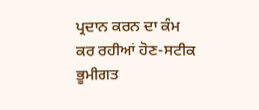ਪ੍ਰਦਾਨ ਕਰਨ ਦਾ ਕੰਮ ਕਰ ਰਹੀਆਂ ਹੋਣ-ਸਟੀਕ ਭੂਮੀਗਤ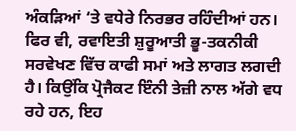ਅੰਕੜਿਆਂ ‘ਤੇ ਵਧੇਰੇ ਨਿਰਭਰ ਰਹਿੰਦੀਆਂ ਹਨ। ਫਿਰ ਵੀ, ਰਵਾਇਤੀ ਸ਼ੁਰੂਆਤੀ ਭੂ-ਤਕਨੀਕੀ ਸਰਵੇਖਣ ਵਿੱਚ ਕਾਫੀ ਸਮਾਂ ਅਤੇ ਲਾਗਤ ਲਗਦੀ ਹੈ। ਕਿਉਂਕਿ ਪ੍ਰੋਜੈਕਟ ਇੰਨੀ ਤੇਜ਼ੀ ਨਾਲ ਅੱਗੇ ਵਧ ਰਹੇ ਹਨ, ਇਹ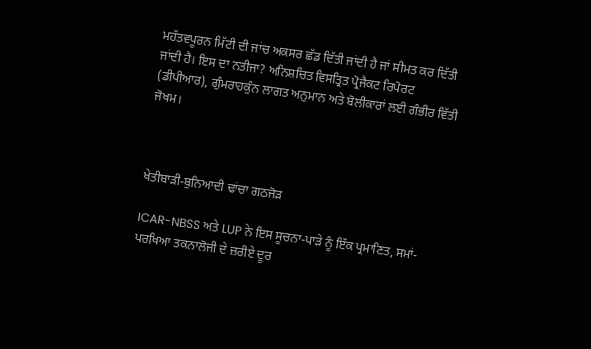ਮਹੱਤਵਪੂਰਨ ਮਿੱਟੀ ਦੀ ਜਾਂਚ ਅਕਸਰ ਛੱਡ ਦਿੱਤੀ ਜਾਂਦੀ ਹੈ ਜਾਂ ਸੀਮਤ ਕਰ ਦਿੱਤੀ ਜਾਂਦੀ ਹੈ। ਇਸ ਦਾ ਨਤੀਜਾ? ਅਨਿਸ਼ਚਿਤ ਵਿਸਤ੍ਰਿਤ ਪ੍ਰੋਜੈਕਟ ਰਿਪੋਰਟ (ਡੀਪੀਆਰ), ਗੁੰਮਰਾਹਕੁੰਨ ਲਾਗਤ ਅਨੁਮਾਨ ਅਤੇ ਬੋਲੀਕਾਰਾਂ ਲਈ ਗੰਭੀਰ ਵਿੱਤੀ ਜੋਖਮ।



ਖੇਤੀਬਾੜੀ-ਬੁਨਿਆਦੀ ਢਾਂਚਾ ਗਠਜੋੜ

ICAR-NBSS ਅਤੇ LUP ਨੇ ਇਸ ਸੂਚਨਾ-ਪਾੜੇ ਨੂੰ ਇੱਕ ਪ੍ਰਮਾਣਿਤ, ਸਮਾਂ-ਪਰਖਿਆ ਤਕਨਾਲੋਜੀ ਦੇ ਜ਼ਰੀਏ ਦੂਰ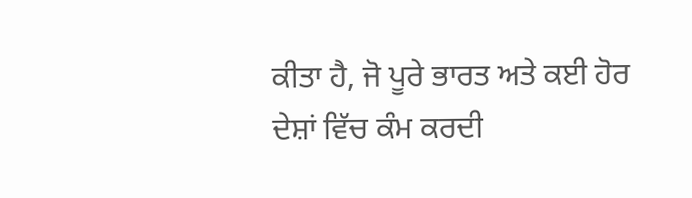ਕੀਤਾ ਹੈ, ਜੋ ਪੂਰੇ ਭਾਰਤ ਅਤੇ ਕਈ ਹੋਰ ਦੇਸ਼ਾਂ ਵਿੱਚ ਕੰਮ ਕਰਦੀ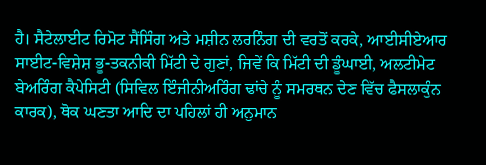ਹੈ। ਸੈਟੇਲਾਈਟ ਰਿਮੋਟ ਸੈਂਸਿੰਗ ਅਤੇ ਮਸ਼ੀਨ ਲਰਨਿੰਗ ਦੀ ਵਰਤੋਂ ਕਰਕੇ, ਆਈਸੀਏਆਰ ਸਾਈਟ-ਵਿਸ਼ੇਸ਼ ਭੂ-ਤਕਨੀਕੀ ਮਿੱਟੀ ਦੇ ਗੁਣਾਂ, ਜਿਵੇਂ ਕਿ ਮਿੱਟੀ ਦੀ ਡੂੰਘਾਈ, ਅਲਟੀਮੇਟ ਬੇਅਰਿੰਗ ਕੈਪੇਸਿਟੀ (ਸਿਵਿਲ ਇੰਜੀਨੀਅਰਿੰਗ ਢਾਂਚੇ ਨੂੰ ਸਮਰਥਨ ਦੇਣ ਵਿੱਚ ਫੈਸਲਾਕੁੰਨ ਕਾਰਕ), ਥੋਕ ਘਣਤਾ ਆਦਿ ਦਾ ਪਹਿਲਾਂ ਹੀ ਅਨੁਮਾਨ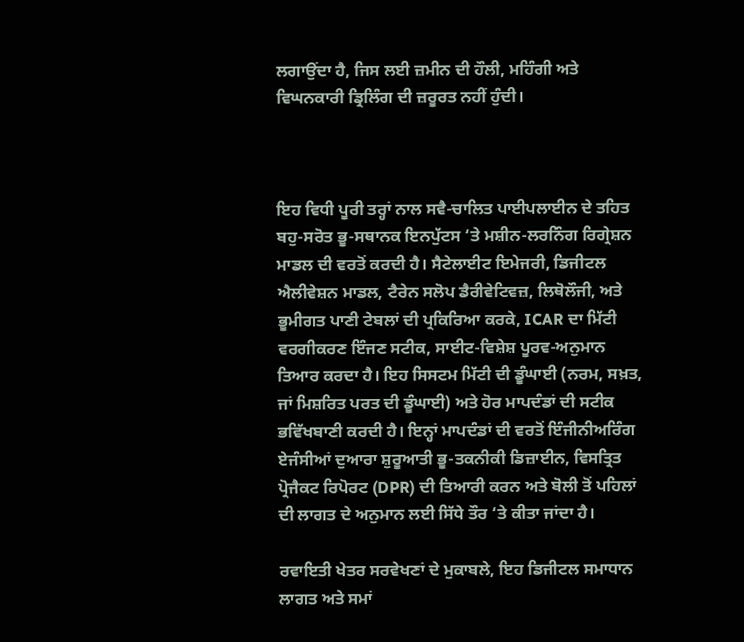ਲਗਾਉਂਦਾ ਹੈ, ਜਿਸ ਲਈ ਜ਼ਮੀਨ ਦੀ ਹੌਲੀ, ਮਹਿੰਗੀ ਅਤੇ ਵਿਘਨਕਾਰੀ ਡ੍ਰਿਲਿੰਗ ਦੀ ਜ਼ਰੂਰਤ ਨਹੀਂ ਹੁੰਦੀ।



ਇਹ ਵਿਧੀ ਪੂਰੀ ਤਰ੍ਹਾਂ ਨਾਲ ਸਵੈ-ਚਾਲਿਤ ਪਾਈਪਲਾਈਨ ਦੇ ਤਹਿਤ ਬਹੁ-ਸਰੋਤ ਭੂ-ਸਥਾਨਕ ਇਨਪੁੱਟਸ ‘ਤੇ ਮਸ਼ੀਨ-ਲਰਨਿੰਗ ਰਿਗ੍ਰੇਸ਼ਨ ਮਾਡਲ ਦੀ ਵਰਤੋਂ ਕਰਦੀ ਹੈ। ਸੈਟੇਲਾਈਟ ਇਮੇਜਰੀ, ਡਿਜੀਟਲ ਐਲੀਵੇਸ਼ਨ ਮਾਡਲ, ਟੈਰੇਨ ਸਲੋਪ ਡੈਰੀਵੇਟਿਵਜ਼, ਲਿਥੋਲੌਜੀ, ਅਤੇ ਭੂਮੀਗਤ ਪਾਣੀ ਟੇਬਲਾਂ ਦੀ ਪ੍ਰਕਿਰਿਆ ਕਰਕੇ, ICAR ਦਾ ਮਿੱਟੀ ਵਰਗੀਕਰਣ ਇੰਜਣ ਸਟੀਕ, ਸਾਈਟ-ਵਿਸ਼ੇਸ਼ ਪੂਰਵ-ਅਨੁਮਾਨ ਤਿਆਰ ਕਰਦਾ ਹੈ। ਇਹ ਸਿਸਟਮ ਮਿੱਟੀ ਦੀ ਡੂੰਘਾਈ (ਨਰਮ, ਸਖ਼ਤ, ਜਾਂ ਮਿਸ਼ਰਿਤ ਪਰਤ ਦੀ ਡੂੰਘਾਈ) ਅਤੇ ਹੋਰ ਮਾਪਦੰਡਾਂ ਦੀ ਸਟੀਕ ਭਵਿੱਖਬਾਣੀ ਕਰਦੀ ਹੈ। ਇਨ੍ਹਾਂ ਮਾਪਦੰਡਾਂ ਦੀ ਵਰਤੋਂ ਇੰਜੀਨੀਅਰਿੰਗ ਏਜੰਸੀਆਂ ਦੁਆਰਾ ਸ਼ੁਰੂਆਤੀ ਭੂ-ਤਕਨੀਕੀ ਡਿਜ਼ਾਈਨ, ਵਿਸਤ੍ਰਿਤ ਪ੍ਰੋਜੈਕਟ ਰਿਪੋਰਟ (DPR) ਦੀ ਤਿਆਰੀ ਕਰਨ ਅਤੇ ਬੋਲੀ ਤੋਂ ਪਹਿਲਾਂ ਦੀ ਲਾਗਤ ਦੇ ਅਨੁਮਾਨ ਲਈ ਸਿੱਧੇ ਤੌਰ ‘ਤੇ ਕੀਤਾ ਜਾਂਦਾ ਹੈ।

ਰਵਾਇਤੀ ਖੇਤਰ ਸਰਵੇਖਣਾਂ ਦੇ ਮੁਕਾਬਲੇ, ਇਹ ਡਿਜੀਟਲ ਸਮਾਧਾਨ ਲਾਗਤ ਅਤੇ ਸਮਾਂ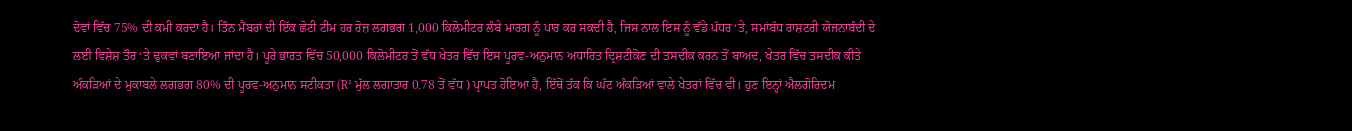ਦੋਵਾਂ ਵਿੱਚ 75% ਦੀ ਕਮੀ ਕਰਦਾ ਹੈ। ਤਿੰਨ ਮੈਂਬਰਾਂ ਦੀ ਇੱਕ ਛੋਟੀ ਟੀਮ ਹਰ ਰੋਜ਼ ਲਗਭਗ 1,000 ਕਿਲੋਮੀਟਰ ਲੰਬੇ ਮਾਰਗ ਨੂੰ ਪਾਰ ਕਰ ਸਕਦੀ ਹੈ, ਜਿਸ ਨਾਲ ਇਸ ਨੂੰ ਵੱਡੇ ਪੱਧਰ ‘ਤੇ, ਸਮਾਂਬੱਧ ਰਾਸ਼ਟਰੀ ਯੋਜਨਾਬੰਦੀ ਦੇ ਲਈ ਵਿਸ਼ੇਸ਼ ਤੌਰ ‘ਤੇ ਢੁਕਵਾਂ ਬਣਾਇਆ ਜਾਂਦਾ ਹੈ। ਪੂਰੇ ਭਾਰਤ ਵਿੱਚ 50,000 ਕਿਲੋਮੀਟਰ ਤੋਂ ਵੱਧ ਖੇਤਰ ਵਿੱਚ ਇਸ ਪੂਰਵ-ਅਨੁਮਾਨ ਅਧਾਰਿਤ ਦ੍ਰਿਸ਼ਟੀਕੋਣ ਦੀ ਤਸਦੀਕ ਕਰਨ ਤੋਂ ਬਾਅਦ, ਖੇਤਰ ਵਿੱਚ ਤਸਦੀਕ ਕੀਤੇ ਅੰਕੜਿਆਂ ਦੇ ਮੁਕਾਬਲੇ ਲਗਭਗ 80% ਦੀ ਪੂਰਵ-ਅਨੁਮਾਨ ਸਟੀਕਤਾ (R² ਮੁੱਲ ਲਗਾਤਾਰ 0.78 ਤੋਂ ਵੱਧ ) ਪ੍ਰਾਪਤ ਹੋਇਆ ਹੈ, ਇੱਥੋਂ ਤੱਕ ਕਿ ਘੱਟ ਅੰਕੜਿਆਂ ਵਾਲੇ ਖੇਤਰਾਂ ਵਿੱਚ ਵੀ। ਹੁਣ ਇਨ੍ਹਾਂ ਐਲਗੋਰਿਦਮ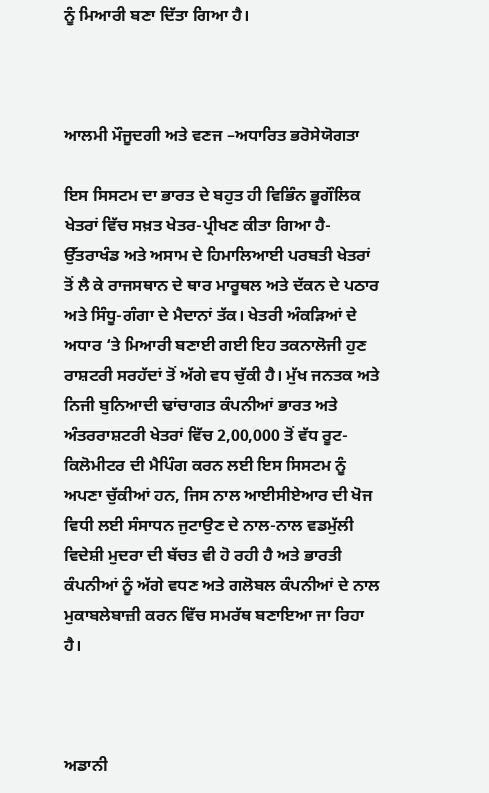ਨੂੰ ਮਿਆਰੀ ਬਣਾ ਦਿੱਤਾ ਗਿਆ ਹੈ।



ਆਲਮੀ ਮੌਜੂਦਗੀ ਅਤੇ ਵਣਜ –ਅਧਾਰਿਤ ਭਰੋਸੇਯੋਗਤਾ

ਇਸ ਸਿਸਟਮ ਦਾ ਭਾਰਤ ਦੇ ਬਹੁਤ ਹੀ ਵਿਭਿੰਨ ਭੂਗੌਲਿਕ ਖੇਤਰਾਂ ਵਿੱਚ ਸਖ਼ਤ ਖੇਤਰ-ਪ੍ਰੀਖਣ ਕੀਤਾ ਗਿਆ ਹੈ-ਉੱਤਰਾਖੰਡ ਅਤੇ ਅਸਾਮ ਦੇ ਹਿਮਾਲਿਆਈ ਪਰਬਤੀ ਖੇਤਰਾਂ ਤੋਂ ਲੈ ਕੇ ਰਾਜਸਥਾਨ ਦੇ ਥਾਰ ਮਾਰੂਥਲ ਅਤੇ ਦੱਕਨ ਦੇ ਪਠਾਰ ਅਤੇ ਸਿੰਧੂ-ਗੰਗਾ ਦੇ ਮੈਦਾਨਾਂ ਤੱਕ। ਖੇਤਰੀ ਅੰਕੜਿਆਂ ਦੇ ਅਧਾਰ ‘ਤੇ ਮਿਆਰੀ ਬਣਾਈ ਗਈ ਇਹ ਤਕਨਾਲੋਜੀ ਹੁਣ ਰਾਸ਼ਟਰੀ ਸਰਹੱਦਾਂ ਤੋਂ ਅੱਗੇ ਵਧ ਚੁੱਕੀ ਹੈ। ਮੁੱਖ ਜਨਤਕ ਅਤੇ ਨਿਜੀ ਬੁਨਿਆਦੀ ਢਾਂਚਾਗਤ ਕੰਪਨੀਆਂ ਭਾਰਤ ਅਤੇ ਅੰਤਰਰਾਸ਼ਟਰੀ ਖੇਤਰਾਂ ਵਿੱਚ 2,00,000 ਤੋਂ ਵੱਧ ਰੂਟ-ਕਿਲੋਮੀਟਰ ਦੀ ਮੈਪਿੰਗ ਕਰਨ ਲਈ ਇਸ ਸਿਸਟਮ ਨੂੰ ਅਪਣਾ ਚੁੱਕੀਆਂ ਹਨ, ਜਿਸ ਨਾਲ ਆਈਸੀਏਆਰ ਦੀ ਖੋਜ ਵਿਧੀ ਲਈ ਸੰਸਾਧਨ ਜੁਟਾਉਣ ਦੇ ਨਾਲ-ਨਾਲ ਵਡਮੁੱਲੀ ਵਿਦੇਸ਼ੀ ਮੁਦਰਾ ਦੀ ਬੱਚਤ ਵੀ ਹੋ ਰਹੀ ਹੈ ਅਤੇ ਭਾਰਤੀ ਕੰਪਨੀਆਂ ਨੂੰ ਅੱਗੇ ਵਧਣ ਅਤੇ ਗਲੋਬਲ ਕੰਪਨੀਆਂ ਦੇ ਨਾਲ ਮੁਕਾਬਲੇਬਾਜ਼ੀ ਕਰਨ ਵਿੱਚ ਸਮਰੱਥ ਬਣਾਇਆ ਜਾ ਰਿਹਾ ਹੈ।



ਅਡਾਨੀ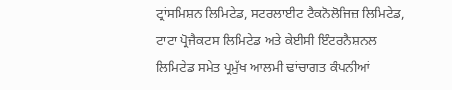ਟ੍ਰਾਂਸਮਿਸ਼ਨ ਲਿਮਿਟੇਡ, ਸਟਰਲਾਈਟ ਟੈਕਨੋਲੋਜਿਜ਼ ਲਿਮਿਟੇਡ, ਟਾਟਾ ਪ੍ਰੋਜੈਕਟਸ ਲਿਮਿਟੇਡ ਅਤੇ ਕੇਈਸੀ ਇੰਟਰਨੈਸ਼ਨਲ ਲਿਮਿਟੇਡ ਸਮੇਤ ਪ੍ਰਮੁੱਖ ਆਲਮੀ ਢਾਂਚਾਗਤ ਕੰਪਨੀਆਂ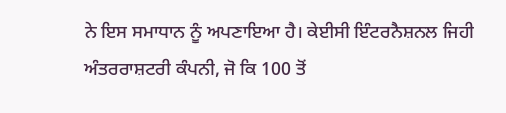ਨੇ ਇਸ ਸਮਾਧਾਨ ਨੂੰ ਅਪਣਾਇਆ ਹੈ। ਕੇਈਸੀ ਇੰਟਰਨੈਸ਼ਨਲ ਜਿਹੀ ਅੰਤਰਰਾਸ਼ਟਰੀ ਕੰਪਨੀ, ਜੋ ਕਿ 100 ਤੋਂ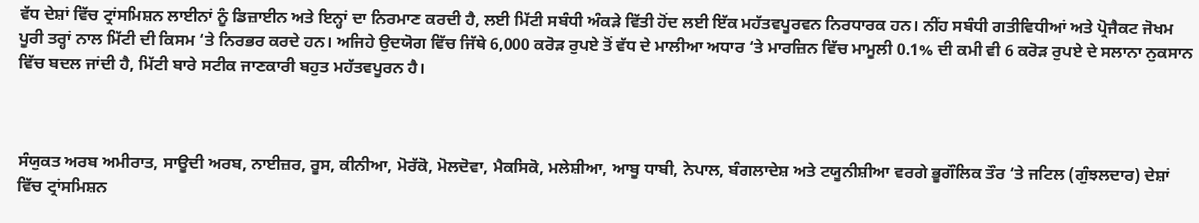ਵੱਧ ਦੇਸ਼ਾਂ ਵਿੱਚ ਟ੍ਰਾਂਸਮਿਸ਼ਨ ਲਾਈਨਾਂ ਨੂੰ ਡਿਜ਼ਾਈਨ ਅਤੇ ਇਨ੍ਹਾਂ ਦਾ ਨਿਰਮਾਣ ਕਰਦੀ ਹੈ, ਲਈ ਮਿੱਟੀ ਸਬੰਧੀ ਅੰਕੜੇ ਵਿੱਤੀ ਹੋਂਦ ਲਈ ਇੱਕ ਮਹੱਤਵਪੂਰਵਨ ਨਿਰਧਾਰਕ ਹਨ। ਨੀਂਹ ਸਬੰਧੀ ਗਤੀਵਿਧੀਆਂ ਅਤੇ ਪ੍ਰੋਜੈਕਟ ਜੋਖਮ ਪੂਰੀ ਤਰ੍ਹਾਂ ਨਾਲ ਮਿੱਟੀ ਦੀ ਕਿਸਮ ‘ਤੇ ਨਿਰਭਰ ਕਰਦੇ ਹਨ। ਅਜਿਹੇ ਉਦਯੋਗ ਵਿੱਚ ਜਿੱਥੇ 6,000 ਕਰੋੜ ਰੁਪਏ ਤੋਂ ਵੱਧ ਦੇ ਮਾਲੀਆ ਅਧਾਰ ‘ਤੇ ਮਾਰਜ਼ਿਨ ਵਿੱਚ ਮਾਮੂਲੀ 0.1% ਦੀ ਕਮੀ ਵੀ 6 ਕਰੋੜ ਰੁਪਏ ਦੇ ਸਲਾਨਾ ਨੁਕਸਾਨ ਵਿੱਚ ਬਦਲ ਜਾਂਦੀ ਹੈ, ਮਿੱਟੀ ਬਾਰੇ ਸਟੀਕ ਜਾਣਕਾਰੀ ਬਹੁਤ ਮਹੱਤਵਪੂਰਨ ਹੈ।



ਸੰਯੁਕਤ ਅਰਬ ਅਮੀਰਾਤ, ਸਾਊਦੀ ਅਰਬ, ਨਾਈਜ਼ਰ, ਰੂਸ, ਕੀਨੀਆ, ਮੋਰੱਕੋ, ਮੋਲਦੋਵਾ, ਮੈਕਸਿਕੋ, ਮਲੇਸ਼ੀਆ, ਆਬੂ ਧਾਬੀ, ਨੇਪਾਲ, ਬੰਗਲਾਦੇਸ਼ ਅਤੇ ਟਯੂਨੀਸ਼ੀਆ ਵਰਗੇ ਭੂਗੌਲਿਕ ਤੌਰ ‘ਤੇ ਜਟਿਲ (ਗੁੰਝਲਦਾਰ) ਦੇਸ਼ਾਂ ਵਿੱਚ ਟ੍ਰਾਂਸਮਿਸ਼ਨ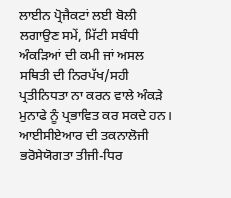ਲਾਈਨ ਪ੍ਰੋਜੈਕਟਾਂ ਲਈ ਬੋਲੀ ਲਗਾਉਣ ਸਮੇਂ, ਮਿੱਟੀ ਸਬੰਧੀ ਅੰਕੜਿਆਂ ਦੀ ਕਮੀ ਜਾਂ ਅਸਲ ਸਥਿਤੀ ਦੀ ਨਿਰਪੱਖ/ਸਹੀ ਪ੍ਰਤੀਨਿਧਤਾ ਨਾ ਕਰਨ ਵਾਲੇ ਅੰਕੜੇ ਮੁਨਾਫੇ ਨੂੰ ਪ੍ਰਭਾਵਿਤ ਕਰ ਸਕਦੇ ਹਨ। ਆਈਸੀਏਆਰ ਦੀ ਤਕਨਾਲੋਜੀ ਭਰੋਸੇਯੋਗਤਾ ਤੀਜੀ-ਧਿਰ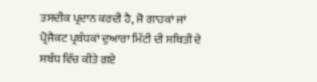ਤਸਦੀਕ ਪ੍ਰਦਾਨ ਕਰਦੀ ਹੈ, ਜੋ ਗਾਹਕਾਂ ਜਾਂ ਪ੍ਰੋਜੈਕਟ ਪ੍ਰਬੰਧਕਾਂ ਦੁਆਰਾ ਮਿੱਟੀ ਦੀ ਸਥਿਤੀ ਦੇ ਸਬੰਧ ਵਿੱਚ ਕੀਤੇ ਗਏ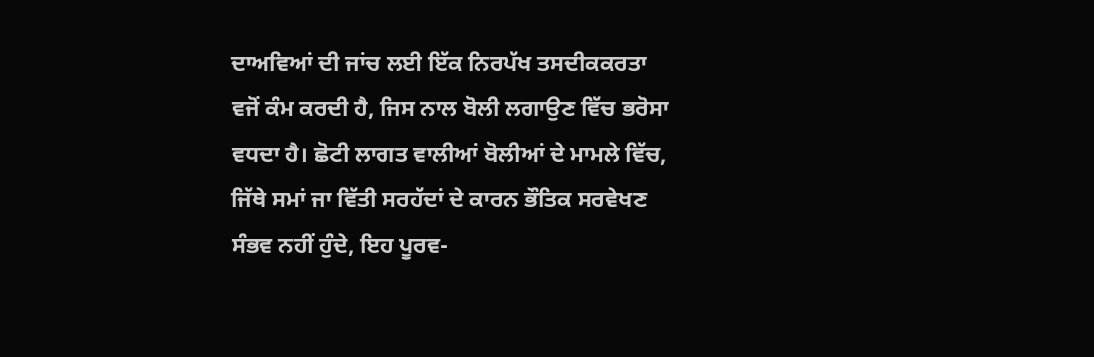ਦਾਅਵਿਆਂ ਦੀ ਜਾਂਚ ਲਈ ਇੱਕ ਨਿਰਪੱਖ ਤਸਦੀਕਕਰਤਾ ਵਜੋਂ ਕੰਮ ਕਰਦੀ ਹੈ, ਜਿਸ ਨਾਲ ਬੋਲੀ ਲਗਾਉਣ ਵਿੱਚ ਭਰੋਸਾ ਵਧਦਾ ਹੈ। ਛੋਟੀ ਲਾਗਤ ਵਾਲੀਆਂ ਬੋਲੀਆਂ ਦੇ ਮਾਮਲੇ ਵਿੱਚ, ਜਿੱਥੇ ਸਮਾਂ ਜਾ ਵਿੱਤੀ ਸਰਹੱਦਾਂ ਦੇ ਕਾਰਨ ਭੌਤਿਕ ਸਰਵੇਖਣ ਸੰਭਵ ਨਹੀਂ ਹੁੰਦੇ, ਇਹ ਪੂਰਵ-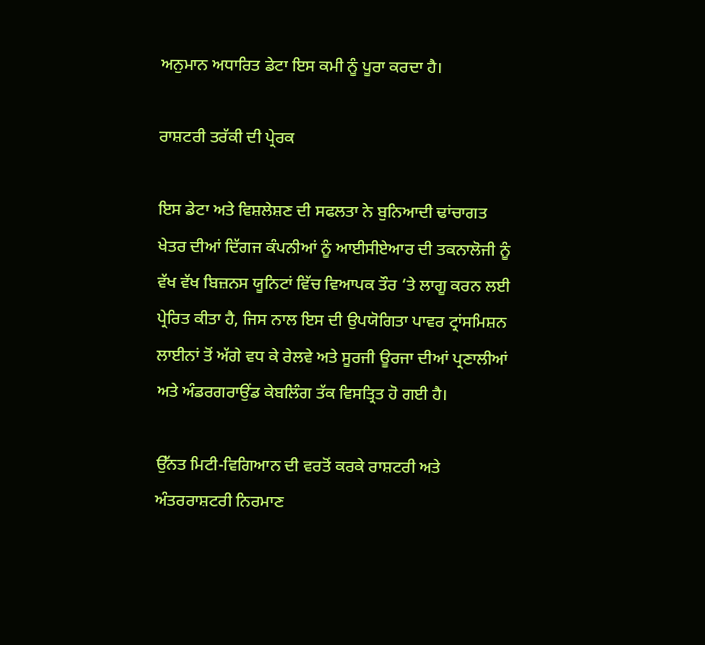ਅਨੁਮਾਨ ਅਧਾਰਿਤ ਡੇਟਾ ਇਸ ਕਮੀ ਨੂੰ ਪੂਰਾ ਕਰਦਾ ਹੈ।

ਰਾਸ਼ਟਰੀ ਤਰੱਕੀ ਦੀ ਪ੍ਰੇਰਕ

ਇਸ ਡੇਟਾ ਅਤੇ ਵਿਸ਼ਲੇਸ਼ਣ ਦੀ ਸਫਲਤਾ ਨੇ ਬੁਨਿਆਦੀ ਢਾਂਚਾਗਤ ਖੇਤਰ ਦੀਆਂ ਦਿੱਗਜ ਕੰਪਨੀਆਂ ਨੂੰ ਆਈਸੀਏਆਰ ਦੀ ਤਕਨਾਲੋਜੀ ਨੂੰ ਵੱਖ ਵੱਖ ਬਿਜ਼ਨਸ ਯੂਨਿਟਾਂ ਵਿੱਚ ਵਿਆਪਕ ਤੌਰ ‘ਤੇ ਲਾਗੂ ਕਰਨ ਲਈ ਪ੍ਰੇਰਿਤ ਕੀਤਾ ਹੈ, ਜਿਸ ਨਾਲ ਇਸ ਦੀ ਉਪਯੋਗਿਤਾ ਪਾਵਰ ਟ੍ਰਾਂਸਮਿਸ਼ਨ ਲਾਈਨਾਂ ਤੋਂ ਅੱਗੇ ਵਧ ਕੇ ਰੇਲਵੇ ਅਤੇ ਸੂਰਜੀ ਊਰਜਾ ਦੀਆਂ ਪ੍ਰਣਾਲੀਆਂ ਅਤੇ ਅੰਡਰਗਰਾਉਂਡ ਕੇਬਲਿੰਗ ਤੱਕ ਵਿਸਤ੍ਰਿਤ ਹੋ ਗਈ ਹੈ।

ਉੱਨਤ ਮਿਟੀ-ਵਿਗਿਆਨ ਦੀ ਵਰਤੋਂ ਕਰਕੇ ਰਾਸ਼ਟਰੀ ਅਤੇ ਅੰਤਰਰਾਸ਼ਟਰੀ ਨਿਰਮਾਣ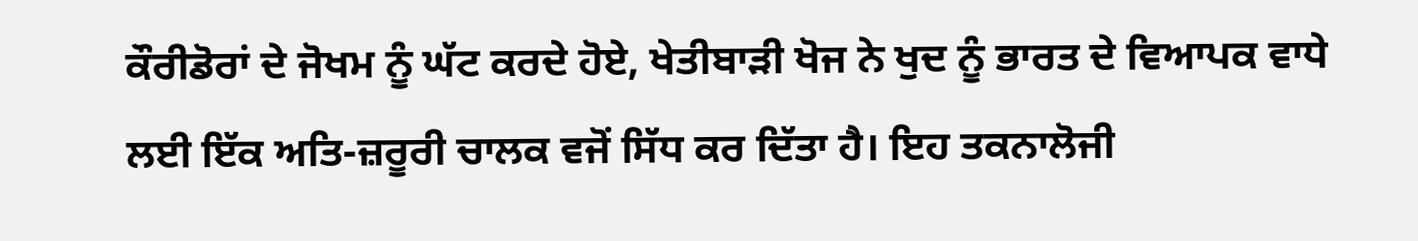ਕੌਰੀਡੋਰਾਂ ਦੇ ਜੋਖਮ ਨੂੰ ਘੱਟ ਕਰਦੇ ਹੋਏ, ਖੇਤੀਬਾੜੀ ਖੋਜ ਨੇ ਖੁਦ ਨੂੰ ਭਾਰਤ ਦੇ ਵਿਆਪਕ ਵਾਧੇ ਲਈ ਇੱਕ ਅਤਿ-ਜ਼ਰੂਰੀ ਚਾਲਕ ਵਜੋਂ ਸਿੱਧ ਕਰ ਦਿੱਤਾ ਹੈ। ਇਹ ਤਕਨਾਲੋਜੀ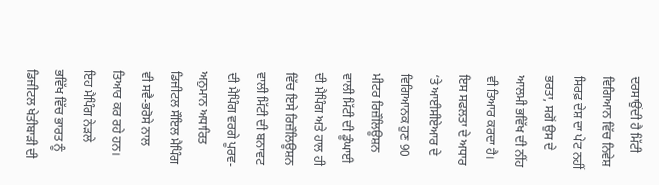ਦਰਸਾਉਂਦੀ ਹੈ ਮਿੱਟੀ ਵਿਗਿਆਨ ਵਿੱਚ ਨਿਵੇਸ਼ ਸਿਰਫ਼ ਦੇਸ਼ ਦਾ ਪੇਟ ਨਹੀਂ ਭਰਤਾ, ਸਗੋਂ ਉਸ ਦੇ ਆਲਮੀ ਭਵਿੱਖ ਦੀ ਨੀਂਹ ਵੀ ਤਿਆਰ ਕਰਦਾ ਹੈ। ਇਸ ਸਫਲਤਾ ਦੇ ਅਧਾਰ ‘ਤੇ ਆਈਸੀਏਆਰ ਦੇ ਵਿਗਿਆਨਕ ਹੁਣ 90 ਮੀਟਰ ਰਿਜ਼ੌਲਿਊਸ਼ਨ ਵਾਲੀ ਮਿੱਟੀ ਦੀ ਡੂੰਘਾਈ ਦੀ ਮੈਪਿੰਗ ਅਤੇ ਹਾਲ ਹੀ ਵਿੱਚ ਇਸੇ ਰਿਜ਼ੌਲਿਊਸ਼ਨ ਵਾਲੀ ਮਿੱਟੀ ਦੀ ਬਨਾਵਟ ਦੀ ਮੈਪਿੰਗ ਵਰਗੇ ਪੂਰਵ-ਅਨੁਮਾਨ ਅਧਾਰਿਤ ਡਿਜੀਟਲ ਸੌਇਲ ਮੈਪਿੰਗ ਵੀ ਸਵੈ-ਭਰੋਸੇ ਨਾਲ ਤਿਆਰ ਕਰ ਰਹੇ ਹਨ। ਇਹ ਮੈਪਿੰਗ ਨੇੜਲੇ ਭਵਿੱਖ ਵਿੱਚ ਭਾਰਤ ਨੂੰ ਡਿਜੀਟਲ ਖੇਤੀਬਾੜੀ ਦੀ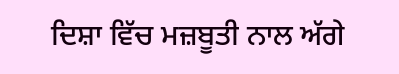ਦਿਸ਼ਾ ਵਿੱਚ ਮਜ਼ਬੂਤੀ ਨਾਲ ਅੱਗੇ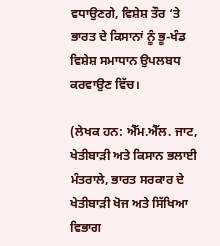ਵਧਾਉਣਗੇ, ਵਿਸ਼ੇਸ਼ ਤੌਰ ‘ਤੇ ਭਾਰਤ ਦੇ ਕਿਸਾਨਾਂ ਨੂੰ ਭੂ-ਖੰਡ ਵਿਸ਼ੇਸ਼ ਸਮਾਧਾਨ ਉਪਲਬਧ ਕਰਵਾਉਣ ਵਿੱਚ।

(ਲੇਖਕ ਹਨ: ਐੱਮ.ਐੱਲ. ਜਾਟ, ਖੇਤੀਬਾੜੀ ਅਤੇ ਕਿਸਾਨ ਭਲਾਈ ਮੰਤਰਾਲੇ, ਭਾਰਤ ਸਰਕਾਰ ਦੇ ਖੇਤੀਬਾੜੀ ਖੋਜ ਅਤੇ ਸਿੱਖਿਆ ਵਿਭਾਗ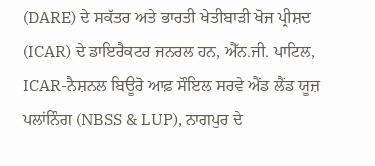(DARE) ਦੇ ਸਕੱਤਰ ਅਤੇ ਭਾਰਤੀ ਖੇਤੀਬਾੜੀ ਖੋਜ ਪ੍ਰੀਸ਼ਦ (ICAR) ਦੇ ਡਾਇਰੈਕਟਰ ਜਨਰਲ ਹਨ, ਐੱਨ.ਜੀ. ਪਾਟਿਲ, ICAR-ਨੈਸ਼ਨਲ ਬਿਊਰੋ ਆਫ਼ ਸੌਇਲ ਸਰਵੇ ਐਂਡ ਲੈਂਡ ਯੂਜ਼ ਪਲਾਂਨਿੰਗ (NBSS & LUP), ਨਾਗਪੁਰ ਦੇ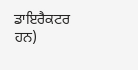ਡਾਇਰੈਕਟਰ ਹਨ)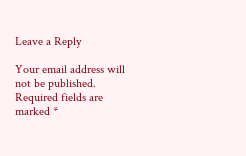Leave a Reply

Your email address will not be published. Required fields are marked *